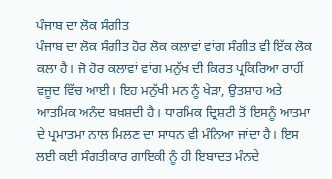ਪੰਜਾਬ ਦਾ ਲੋਕ ਸੰਗੀਤ
ਪੰਜਾਬ ਦਾ ਲੋਕ ਸੰਗੀਤ ਹੋਰ ਲੋਕ ਕਲਾਵਾਂ ਵਾਂਗ ਸੰਗੀਤ ਵੀ ਇੱਕ ਲੋਕ ਕਲਾ ਹੈ। ਜੋ ਹੋਰ ਕਲਾਵਾਂ ਵਾਂਗ ਮਨੁੱਖ ਦੀ ਕਿਰਤ ਪ੍ਰਕਿਰਿਆ ਰਾਹੀਂ ਵਜੂਦ ਵਿੱਚ ਆਈ। ਇਹ ਮਨੁੱਖੀ ਮਨ ਨੂੰ ਖੇੜਾ, ਉਤਸ਼ਾਹ ਅਤੇ ਆਤਮਿਕ ਅਨੰਦ ਬਖ਼ਸ਼ਦੀ ਹੈ। ਧਾਰਮਿਕ ਦ੍ਰਿਸ਼ਟੀ ਤੋਂ ਇਸਨੂੰ ਆਤਮਾ ਦੇ ਪ੍ਰਮਾਤਮਾ ਨਾਲ ਮਿਲਣ ਦਾ ਸਾਧਨ ਵੀ ਮੰਨਿਆ ਜਾਂਦਾ ਹੈ। ਇਸ ਲਈ ਕਈ ਸੰਗਤੀਕਾਰ ਗਾਇਕੀ ਨੂੰ ਹੀ ਇਬਾਦਤ ਮੰਨਦੇ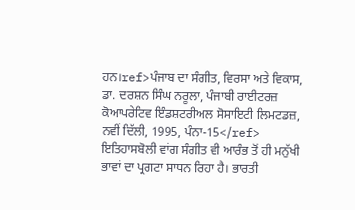ਹਨ।ref>ਪੰਜਾਬ ਦਾ ਸੰਗੀਤ, ਵਿਰਸਾ ਅਤੇ ਵਿਕਾਸ, ਡਾ. ਦਰਸ਼ਨ ਸਿੰਘ ਨਰੂਲਾ, ਪੰਜਾਬੀ ਰਾਈਟਰਜ਼ ਕੋਆਪਰੇਟਿਵ ਇੰਡਸ਼ਟਰੀਅਲ ਸੋਸਾਇਟੀ ਲਿਮਟਡਜ਼, ਨਵੀਂ ਦਿੱਲੀ, 1995, ਪੰਨਾ-15</ref> ਇਤਿਹਾਸਬੋਲੀ ਵਾਂਗ ਸੰਗੀਤ ਵੀ ਆਰੰਭ ਤੋਂ ਹੀ ਮਨੁੱਖੀ ਭਾਵਾਂ ਦਾ ਪ੍ਰਗਟਾ ਸਾਧਨ ਰਿਹਾ ਹੈ। ਭਾਰਤੀ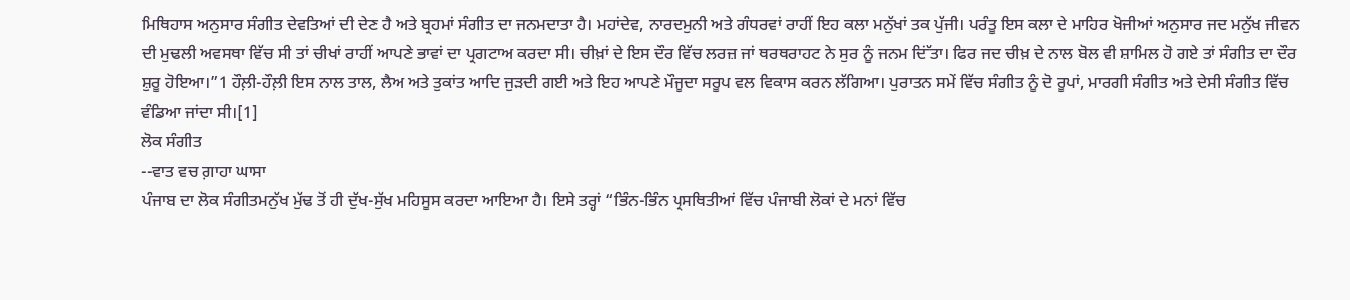ਮਿਥਿਹਾਸ ਅਨੁਸਾਰ ਸੰਗੀਤ ਦੇਵਤਿਆਂ ਦੀ ਦੇਣ ਹੈ ਅਤੇ ਬ੍ਰਹਮਾਂ ਸੰਗੀਤ ਦਾ ਜਨਮਦਾਤਾ ਹੈ। ਮਹਾਂਦੇਵ, ਨਾਰਦਮੁਨੀ ਅਤੇ ਗੰਧਰਵਾਂ ਰਾਹੀਂ ਇਹ ਕਲਾ ਮਨੁੱਖਾਂ ਤਕ ਪੁੱਜੀ। ਪਰੰਤੂ ਇਸ ਕਲਾ ਦੇ ਮਾਹਿਰ ਖੋਜੀਆਂ ਅਨੁਸਾਰ ਜਦ ਮਨੁੱਖ ਜੀਵਨ ਦੀ ਮੁਢਲੀ ਅਵਸਥਾ ਵਿੱਚ ਸੀ ਤਾਂ ਚੀਖਾਂ ਰਾਹੀਂ ਆਪਣੇ ਭਾਵਾਂ ਦਾ ਪ੍ਰਗਟਾਅ ਕਰਦਾ ਸੀ। ਚੀਖ਼ਾਂ ਦੇ ਇਸ ਦੌਰ ਵਿੱਚ ਲਰਜ਼ ਜਾਂ ਥਰਥਰਾਹਟ ਨੇ ਸੁਰ ਨੂੰ ਜਨਮ ਦਿਂੱਤਾ। ਫਿਰ ਜਦ ਚੀਖ਼ ਦੇ ਨਾਲ ਬੋਲ ਵੀ ਸ਼ਾਮਿਲ ਹੋ ਗਏ ਤਾਂ ਸੰਗੀਤ ਦਾ ਦੌਰ ਸ਼ੁਰੂ ਹੋਇਆ।”1 ਹੌਲ਼ੀ-ਹੌਲ਼ੀ ਇਸ ਨਾਲ ਤਾਲ, ਲੈਅ ਅਤੇ ਤੁਕਾਂਤ ਆਦਿ ਜੁੜਦੀ ਗਈ ਅਤੇ ਇਹ ਆਪਣੇ ਮੌਜੂਦਾ ਸਰੂਪ ਵਲ ਵਿਕਾਸ ਕਰਨ ਲੱਗਿਆ। ਪੁਰਾਤਨ ਸਮੇਂ ਵਿੱਚ ਸੰਗੀਤ ਨੂੰ ਦੋ ਰੂਪਾਂ, ਮਾਰਗੀ ਸੰਗੀਤ ਅਤੇ ਦੇਸੀ ਸੰਗੀਤ ਵਿੱਚ ਵੰਡਿਆ ਜਾਂਦਾ ਸੀ।[1]
ਲੋਕ ਸੰਗੀਤ
--ਵਾਤ ਵਚ ਗ਼ਾਹਾ ਘਾਸਾ
ਪੰਜਾਬ ਦਾ ਲੋਕ ਸੰਗੀਤਮਨੁੱਖ ਮੁੱਢ ਤੋਂ ਹੀ ਦੁੱਖ-ਸੁੱਖ ਮਹਿਸੂਸ ਕਰਦਾ ਆਇਆ ਹੈ। ਇਸੇ ਤਰ੍ਹਾਂ “ਭਿੰਨ-ਭਿੰਨ ਪ੍ਰਸਥਿਤੀਆਂ ਵਿੱਚ ਪੰਜਾਬੀ ਲੋਕਾਂ ਦੇ ਮਨਾਂ ਵਿੱਚ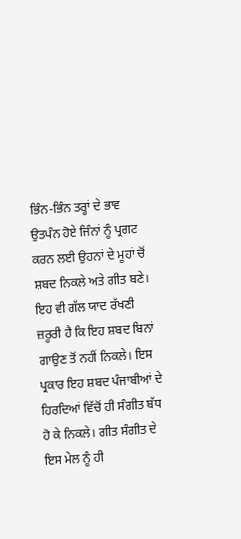ਭਿੰਨ-ਭਿੰਨ ਤਰ੍ਹਾਂ ਦੇ ਭਾਵ ਉਤਪੰਨ ਹੋਏ ਜਿੰਨਾਂ ਨੂੰ ਪ੍ਰਗਟ ਕਰਨ ਲਈ ਉਹਨਾਂ ਦੇ ਮੂਹਾਂ ਚੋਂ ਸ਼ਬਦ ਨਿਕਲੇ ਅਤੇ ਗੀਤ ਬਣੇ। ਇਹ ਵੀ ਗੱਲ ਯਾਦ ਰੱਖਣੀ ਜ਼ਰੂਰੀ ਹੈ ਕਿ ਇਹ ਸ਼ਬਦ ਬਿਨਾਂ ਗਾਉਣ ਤੋਂ ਨਹੀਂ ਨਿਕਲੇ। ਇਸ ਪ੍ਰਕਾਰ ਇਹ ਸ਼ਬਦ ਪੰਜਾਬੀਆਂ ਦੇ ਹਿਰਦਿਆਂ ਵਿੱਚੋਂ ਹੀ ਸੰਗੀਤ ਬੱਧ ਹੋ ਕੇ ਨਿਕਲੇ। ਗੀਤ ਸੰਗੀਤ ਦੇ ਇਸ ਮੇਲ ਨੂੰ ਹੀ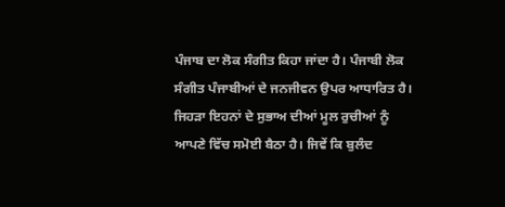ਪੰਜਾਬ ਦਾ ਲੋਕ ਸੰਗੀਤ ਕਿਹਾ ਜਾਂਦਾ ਹੈ। ਪੰਜਾਬੀ ਲੋਕ ਸੰਗੀਤ ਪੰਜਾਬੀਆਂ ਦੇ ਜਨਜੀਵਨ ਉਪਰ ਆਧਾਰਿਤ ਹੈ। ਜਿਹੜਾ ਇਹਨਾਂ ਦੇ ਸੁਭਾਅ ਦੀਆਂ ਮੂਲ ਰੁਚੀਆਂ ਨੂੰ ਆਪਣੇ ਵਿੱਚ ਸਮੋਈ ਬੈਠਾ ਹੈ। ਜਿਵੇਂ ਕਿ ਬੁਲੰਦ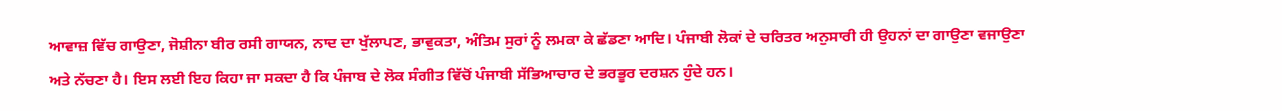ਆਵਾਜ਼ ਵਿੱਚ ਗਾਉਣਾ, ਜੋਸ਼ੀਨਾ ਬੀਰ ਰਸੀ ਗਾਯਨ, ਨਾਦ ਦਾ ਖੁੱਲਾਪਣ, ਭਾਵੁਕਤਾ, ਅੰਤਿਮ ਸੁਰਾਂ ਨੂੰ ਲਮਕਾ ਕੇ ਛੱਡਣਾ ਆਦਿ। ਪੰਜਾਬੀ ਲੋਕਾਂ ਦੇ ਚਰਿਤਰ ਅਨੁਸਾਰੀ ਹੀ ਉਹਨਾਂ ਦਾ ਗਾਉਣਾ ਵਜਾਉਣਾ ਅਤੇ ਨੱਚਣਾ ਹੈ। ਇਸ ਲਈ ਇਹ ਕਿਹਾ ਜਾ ਸਕਦਾ ਹੈ ਕਿ ਪੰਜਾਬ ਦੇ ਲੋਕ ਸੰਗੀਤ ਵਿੱਚੋਂ ਪੰਜਾਬੀ ਸੱਭਿਆਚਾਰ ਦੇ ਭਰਭੂਰ ਦਰਸ਼ਨ ਹੁੰਦੇ ਹਨ।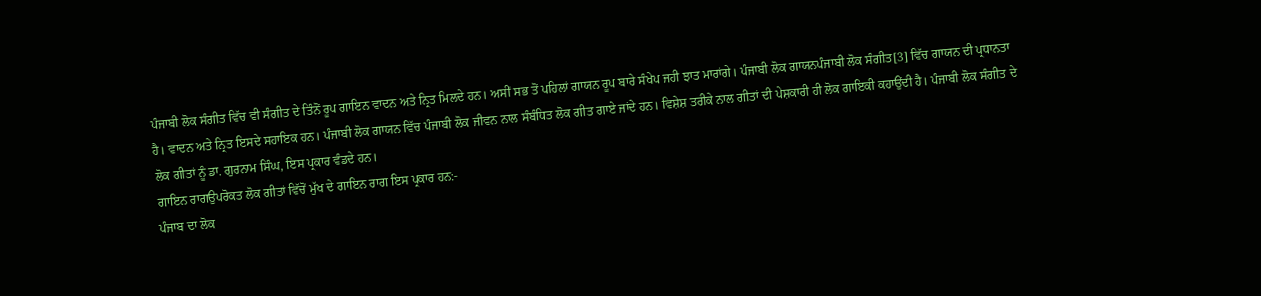ਪੰਜਾਬੀ ਲੋਕ ਸੰਗੀਤ ਵਿੱਚ ਵੀ ਸੰਗੀਤ ਦੇ ਤਿੰਨੋਂ ਰੂਪ ਗਾਇਨ ਵਾਦਨ ਅਤੇ ਨ੍ਰਿਤ ਮਿਲਦੇ ਹਨ। ਅਸੀਂ ਸਭ ਤੋਂ ਪਹਿਲਾਂ ਗਾਯਨ ਰੂਪ ਬਾਰੇ ਸੰਖੇਪ ਜਹੀ ਝਾਤ ਮਾਰਾਂਗੇ। ਪੰਜਾਬੀ ਲੋਕ ਗਾਯਨਪੰਜਾਬੀ ਲੋਕ ਸੰਗੀਤ[3] ਵਿੱਚ ਗਾਯਨ ਦੀ ਪ੍ਰਧਾਨਤਾ ਹੈ। ਵਾਦਨ ਅਤੇ ਨ੍ਰਿਤ ਇਸਦੇ ਸਹਾਇਕ ਹਨ। ਪੰਜਾਬੀ ਲੋਕ ਗਾਯਨ ਵਿੱਚ ਪੰਜਾਬੀ ਲੋਕ ਜੀਵਨ ਨਾਲ ਸੰਬੰਧਿਤ ਲੋਕ ਗੀਤ ਗਾਏ ਜਾਂਦੇ ਹਨ। ਵਿਸ਼ੇਸ਼ ਤਰੀਕੇ ਨਾਲ ਗੀਤਾਂ ਦੀ ਪੇਸ਼ਕਾਰੀ ਹੀ ਲੋਕ ਗਾਇਕੀ ਕਹਾਉਂਦੀ ਹੈ। ਪੰਜਾਬੀ ਲੋਕ ਸੰਗੀਤ ਦੇ ਲੋਕ ਗੀਤਾਂ ਨੂੰ ਡਾ. ਗੁਰਨਾਮ ਸਿੰਘ, ਇਸ ਪ੍ਰਕਾਰ ਵੰਡਦੇ ਹਨ।
ਗਾਇਨ ਰਾਗਉਪਰੋਕਤ ਲੋਕ ਗੀਤਾਂ ਵਿੱਚੋਂ ਮੁੱਖ ਦੇ ਗਾਇਨ ਰਾਗ ਇਸ ਪ੍ਰਕਾਰ ਹਨ:-
ਪੰਜਾਬ ਦਾ ਲੋਕ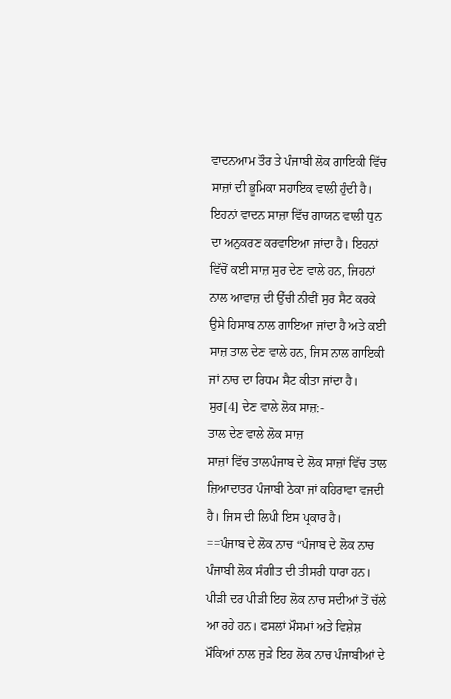ਵਾਦਨਆਮ ਤੌਰ ਤੇ ਪੰਜਾਬੀ ਲੋਕ ਗਾਇਕੀ ਵਿੱਚ ਸਾਜ਼ਾਂ ਦੀ ਭੂਮਿਕਾ ਸਹਾਇਕ ਵਾਲੀ ਹੁੰਦੀ ਹੈ। ਇਹਨਾਂ ਵਾਦਨ ਸਾਜ਼ਾ ਵਿੱਚ ਗਾਯਨ ਵਾਲੀ ਧੁਨ ਦਾ ਅਨੁਕਰਣ ਕਰਵਾਇਆ ਜਾਂਦਾ ਹੈ। ਇਹਨਾਂ ਵਿੱਚੋਂ ਕਈ ਸਾਜ਼ ਸੁਰ ਦੇਣ ਵਾਲੇ ਹਨ, ਜਿਹਨਾਂ ਨਾਲ ਆਵਾਜ਼ ਦੀ ਉੱਚੀ ਨੀਵੀਂ ਸੁਰ ਸੈਟ ਕਰਕੇ ਉਸੇ ਹਿਸਾਬ ਨਾਲ ਗਾਇਆ ਜਾਂਦਾ ਹੈ ਅਤੇ ਕਈ ਸਾਜ਼ ਤਾਲ ਦੇਣ ਵਾਲੇ ਹਨ, ਜਿਸ ਨਾਲ ਗਾਇਕੀ ਜਾਂ ਨਾਚ ਦਾ ਰਿਧਮ ਸੈਟ ਕੀਤਾ ਜਾਂਦਾ ਹੈ। ਸੁਰ[4] ਦੇਣ ਵਾਲੇ ਲੋਕ ਸਾਜ਼:-
ਤਾਲ ਦੇਣ ਵਾਲੇ ਲੋਕ ਸਾਜ਼
ਸਾਜ਼ਾਂ ਵਿੱਚ ਤਾਲਪੰਜਾਬ ਦੇ ਲੋਕ ਸਾਜ਼ਾਂ ਵਿੱਚ ਤਾਲ ਜ਼ਿਆਦਾਤਰ ਪੰਜਾਬੀ ਠੇਕਾ ਜਾਂ ਕਹਿਰਾਵਾ ਵਜਦੀ ਹੈ। ਜਿਸ ਦੀ ਲਿਪੀ ਇਸ ਪ੍ਰਕਾਰ ਹੈ।
==ਪੰਜਾਬ ਦੇ ਲੋਕ ਨਾਚ “ਪੰਜਾਬ ਦੇ ਲੋਕ ਨਾਚ ਪੰਜਾਬੀ ਲੋਕ ਸੰਗੀਤ ਦੀ ਤੀਸਰੀ ਧਾਰਾ ਹਨ। ਪੀੜੀ ਦਰ ਪੀੜੀ ਇਹ ਲੋਕ ਨਾਚ ਸਦੀਆਂ ਤੋਂ ਚੱਲੇ ਆ ਰਹੇ ਹਨ। ਫਸਲਾਂ ਮੌਸਮਾਂ ਅਤੇ ਵਿਸ਼ੇਸ਼ ਮੌਕਿਆਂ ਨਾਲ ਜੁੜੇ ਇਹ ਲੋਕ ਨਾਚ ਪੰਜਾਬੀਆਂ ਦੇ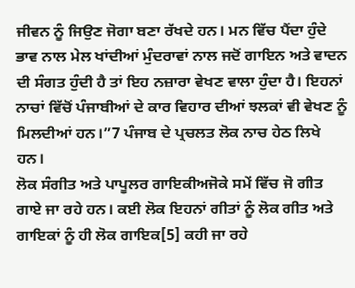ਜੀਵਨ ਨੂੰ ਜਿਉਣ ਜੋਗਾ ਬਣਾ ਰੱਖਦੇ ਹਨ। ਮਨ ਵਿੱਚ ਪੈਂਦਾ ਹੁੰਦੇ ਭਾਵ ਨਾਲ ਮੇਲ ਖਾਂਦੀਆਂ ਮੁੰਦਰਾਵਾਂ ਨਾਲ ਜਦੋਂ ਗਾਇਨ ਅਤੇ ਵਾਦਨ ਦੀ ਸੰਗਤ ਹੁੰਦੀ ਹੈ ਤਾਂ ਇਹ ਨਜ਼ਾਰਾ ਵੇਖਣ ਵਾਲਾ ਹੁੰਦਾ ਹੈ। ਇਹਨਾਂ ਨਾਚਾਂ ਵਿੱਚੋਂ ਪੰਜਾਬੀਆਂ ਦੇ ਕਾਰ ਵਿਹਾਰ ਦੀਆਂ ਝਲਕਾਂ ਵੀ ਵੇਖਣ ਨੂੰ ਮਿਲਦੀਆਂ ਹਨ।”7 ਪੰਜਾਬ ਦੇ ਪ੍ਰਚਲਤ ਲੋਕ ਨਾਚ ਹੇਠ ਲਿਖੇ ਹਨ।
ਲੋਕ ਸੰਗੀਤ ਅਤੇ ਪਾਪੂਲਰ ਗਾਇਕੀਅਜੋਕੇ ਸਮੇਂ ਵਿੱਚ ਜੋ ਗੀਤ ਗਾਏ ਜਾ ਰਹੇ ਹਨ। ਕਈ ਲੋਕ ਇਹਨਾਂ ਗੀਤਾਂ ਨੂੰ ਲੋਕ ਗੀਤ ਅਤੇ ਗਾਇਕਾਂ ਨੂੰ ਹੀ ਲੋਕ ਗਾਇਕ[5] ਕਹੀ ਜਾ ਰਹੇ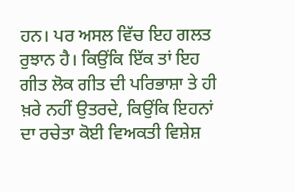ਹਨ। ਪਰ ਅਸਲ ਵਿੱਚ ਇਹ ਗਲਤ ਰੁਝਾਨ ਹੈ। ਕਿਉਂਕਿ ਇੱਕ ਤਾਂ ਇਹ ਗੀਤ ਲੋਕ ਗੀਤ ਦੀ ਪਰਿਭਾਸ਼ਾ ਤੇ ਹੀ ਖ਼ਰੇ ਨਹੀਂ ਉਤਰਦੇ, ਕਿਉਂਕਿ ਇਹਨਾਂ ਦਾ ਰਚੇਤਾ ਕੋਈ ਵਿਅਕਤੀ ਵਿਸ਼ੇਸ਼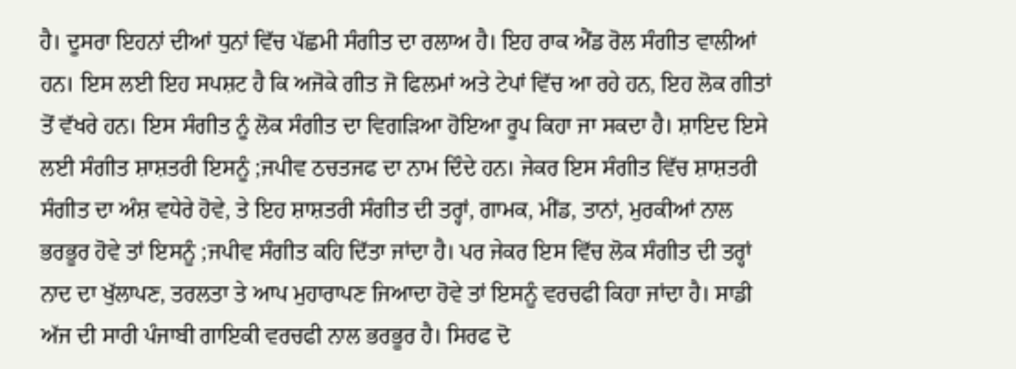ਹੈ। ਦੂਸਰਾ ਇਹਨਾਂ ਦੀਆਂ ਧੁਨਾਂ ਵਿੱਚ ਪੱਛਮੀ ਸੰਗੀਤ ਦਾ ਰਲਾਅ ਹੈ। ਇਹ ਰਾਕ ਐਂਡ ਰੋਲ ਸੰਗੀਤ ਵਾਲੀਆਂ ਹਨ। ਇਸ ਲਈ ਇਹ ਸਪਸ਼ਟ ਹੈ ਕਿ ਅਜੋਕੇ ਗੀਤ ਜੋ ਫਿਲਮਾਂ ਅਤੇ ਟੇਪਾਂ ਵਿੱਚ ਆ ਰਹੇ ਹਨ, ਇਹ ਲੋਕ ਗੀਤਾਂ ਤੋਂ ਵੱਖਰੇ ਹਨ। ਇਸ ਸੰਗੀਤ ਨੂੰ ਲੋਕ ਸੰਗੀਤ ਦਾ ਵਿਗੜਿਆ ਹੋਇਆ ਰੂਪ ਕਿਹਾ ਜਾ ਸਕਦਾ ਹੈ। ਸ਼ਾਇਦ ਇਸੇ ਲਈ ਸੰਗੀਤ ਸ਼ਾਸ਼ਤਰੀ ਇਸਨੂੰ ;ਜਪੀਵ ਠਚਤਜਫ ਦਾ ਨਾਮ ਦਿੰਦੇ ਹਨ। ਜੇਕਰ ਇਸ ਸੰਗੀਤ ਵਿੱਚ ਸ਼ਾਸ਼ਤਰੀ ਸੰਗੀਤ ਦਾ ਅੰਸ਼ ਵਧੇਰੇ ਹੋਵੇ, ਤੇ ਇਹ ਸ਼ਾਸ਼ਤਰੀ ਸੰਗੀਤ ਦੀ ਤਰ੍ਹਾਂ, ਗਾਮਕ, ਮੀਂਡ, ਤਾਨਾਂ, ਮੁਰਕੀਆਂ ਨਾਲ ਭਰਭੂਰ ਹੋਵੇ ਤਾਂ ਇਸਨੂੰ ;ਜਪੀਵ ਸੰਗੀਤ ਕਹਿ ਦਿੱਤਾ ਜਾਂਦਾ ਹੈ। ਪਰ ਜੇਕਰ ਇਸ ਵਿੱਚ ਲੋਕ ਸੰਗੀਤ ਦੀ ਤਰ੍ਹਾਂ ਨਾਦ ਦਾ ਖੁੱਲਾਪਣ, ਤਰਲਤਾ ਤੇ ਆਪ ਮੁਹਾਰਾਪਣ ਜਿਆਦਾ ਹੋਵੇ ਤਾਂ ਇਸਨੂੰ ਵਰਚਫੀ ਕਿਹਾ ਜਾਂਦਾ ਹੈ। ਸਾਡੀ ਅੱਜ ਦੀ ਸਾਰੀ ਪੰਜਾਬੀ ਗਾਇਕੀ ਵਰਚਫੀ ਨਾਲ ਭਰਭੂਰ ਹੈ। ਸਿਰਫ ਦੋ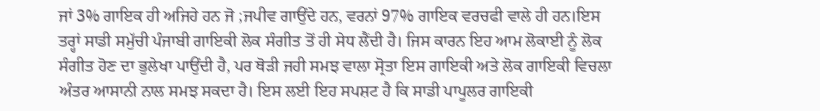ਜਾਂ 3% ਗਾਇਕ ਹੀ ਅਜਿਹੇ ਹਨ ਜੋ ;ਜਪੀਵ ਗਾਉਂਦੇ ਹਨ, ਵਰਨਾਂ 97% ਗਾਇਕ ਵਰਚਫੀ ਵਾਲੇ ਹੀ ਹਨ।ਇਸ ਤਰ੍ਹਾਂ ਸਾਡੀ ਸਮੁੱਚੀ ਪੰਜਾਬੀ ਗਾਇਕੀ ਲੋਕ ਸੰਗੀਤ ਤੋਂ ਹੀ ਸੇਧ ਲੈਂਦੀ ਹੈ। ਜਿਸ ਕਾਰਨ ਇਹ ਆਮ ਲੋਕਾਈ ਨੂੰ ਲੋਕ ਸੰਗੀਤ ਹੋਣ ਦਾ ਭੁਲੇਖਾ ਪਾਉਂਦੀ ਹੈ, ਪਰ ਥੋੜੀ ਜਹੀ ਸਮਝ ਵਾਲਾ ਸ੍ਰੋਤਾ ਇਸ ਗਾਇਕੀ ਅਤੇ ਲੋਕ ਗਾਇਕੀ ਵਿਚਲਾ ਅੰਤਰ ਆਸਾਨੀ ਨਾਲ ਸਮਝ ਸਕਦਾ ਹੈ। ਇਸ ਲਈ ਇਹ ਸਪਸ਼ਟ ਹੈ ਕਿ ਸਾਡੀ ਪਾਪੂਲਰ ਗਾਇਕੀ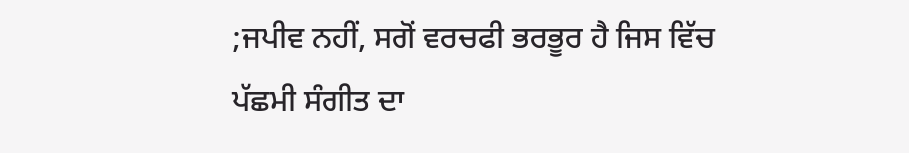;ਜਪੀਵ ਨਹੀਂ, ਸਗੋਂ ਵਰਚਫੀ ਭਰਭੂਰ ਹੈ ਜਿਸ ਵਿੱਚ ਪੱਛਮੀ ਸੰਗੀਤ ਦਾ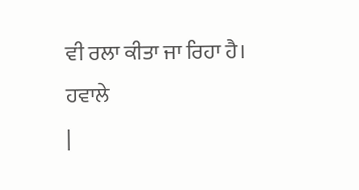ਵੀ ਰਲਾ ਕੀਤਾ ਜਾ ਰਿਹਾ ਹੈ।
ਹਵਾਲੇ
|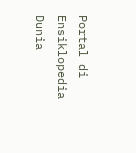Portal di Ensiklopedia Dunia